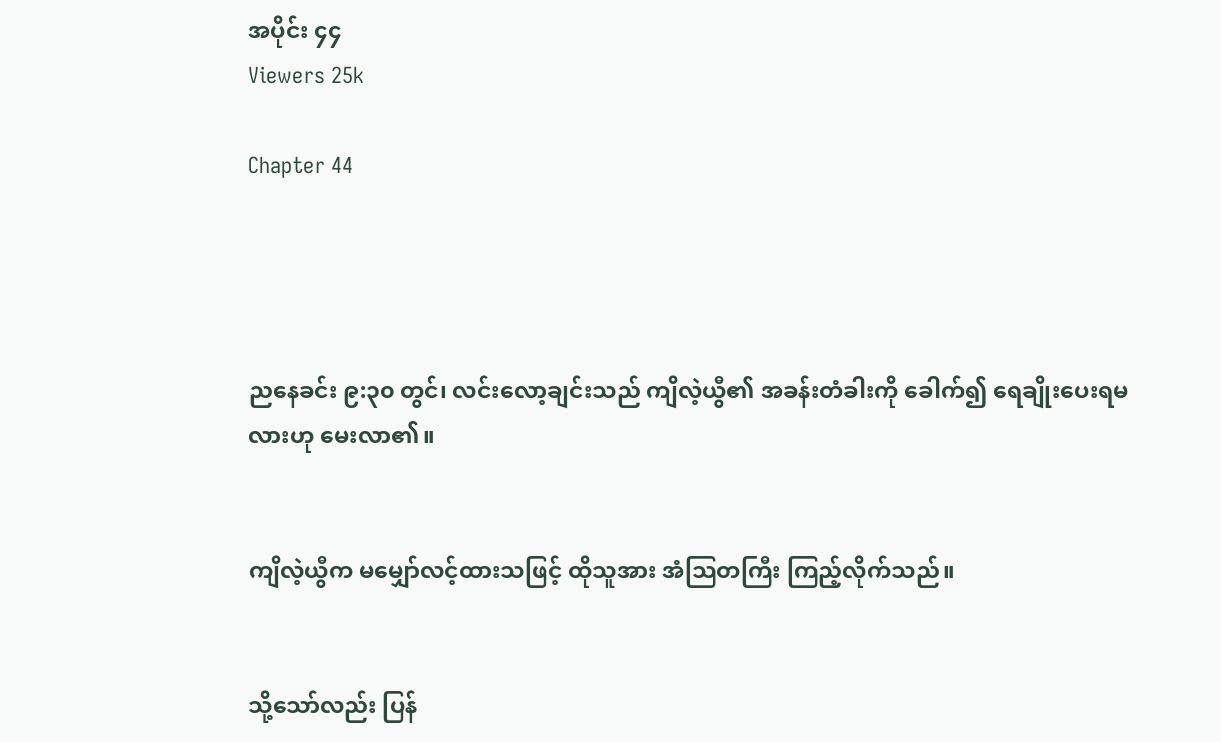အပိုင်း ၄၄
Viewers 25k

Chapter 44




ညနေခင်း ၉:၃၀ တွင်၊ လင်းလော့ချင်းသည် ကျိလဲ့ယွီ၏ အခန်းတံခါးကို ခေါက်၍ ရေချိုးပေးရမလားဟု မေးလာ၏။


ကျိလဲ့ယွီက မမျှော်လင့်ထားသဖြင့် ထိုသူအား အံသြတကြီး ကြည့်လိုက်သည်။


သို့သော်လည်း ပြန်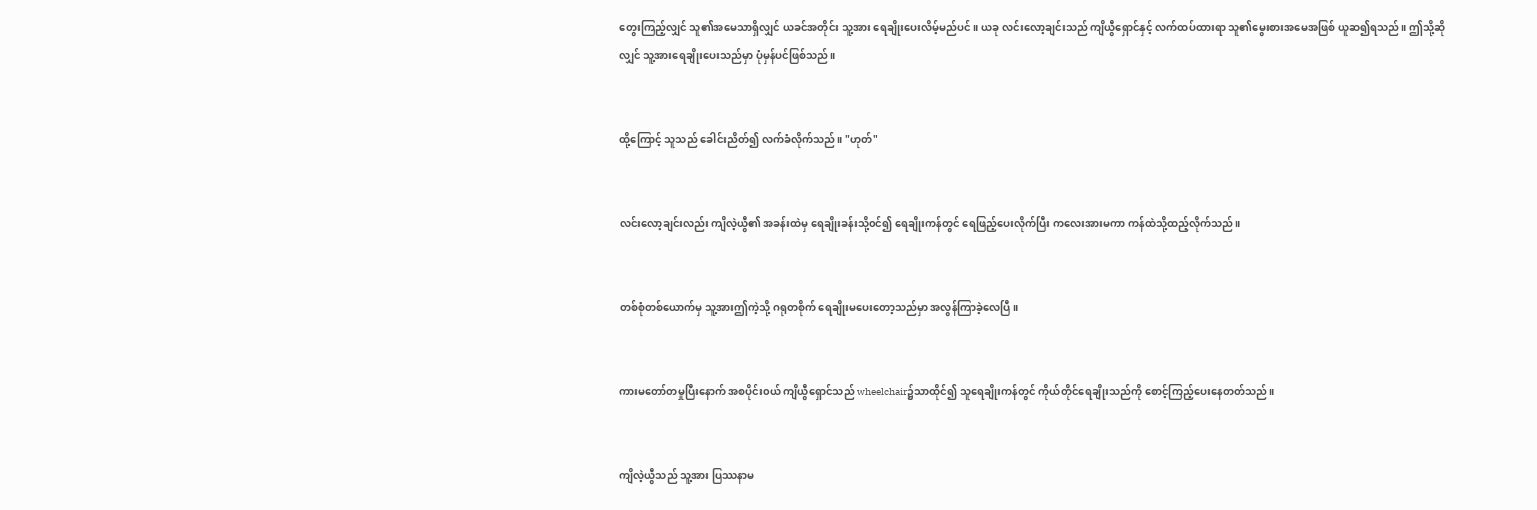တွေးကြည့်လျှင် သူ၏အမေသာရှိလျှင် ယခင်အတိုင်း သူ့အား ရေချိုးပေးလိမ့်မည်ပင်။ ယခု လင်းလော့ချင်းသည် ကျိယွီရှောင်နှင့် လက်ထပ်ထားရာ သူ၏မွေးစားအမေအဖြစ် ယူဆ၍ရသည်။ ဤသို့ဆိုလျှင် သူ့အားရေချိုးပေးသည်မှာ ပုံမှန်ပင်ဖြစ်သည်။


ထို့ကြောင့် သူသည် ခေါင်းညိတ်၍ လက်ခံလိုက်သည်။ "ဟုတ်"


လင်းလော့ချင်းလည်း ကျိလဲ့ယွီ၏ အခန်းထဲမှ ရေချိုးခန်းသို့၀င်၍ ရေချိုးကန်တွင် ရေဖြည့်ပေးလိုက်ပြီး ကလေးအားမကာ ကန်ထဲသို့ထည့်လိုက်သည်။


တစ်စုံတစ်ယောက်မှ သူ့အားဤကဲ့သို့ ဂရုတစိုက် ရေချိုးမပေးတော့သည်မှာ အလွန်ကြာခဲ့လေပြီ။


ကားမတော်တမှုပြီးနောက် အစပိုင်း၀ယ် ကျိယွီရှောင်သည် wheelchair၌သာထိုင်၍ သူရေချိုးကန်တွင် ကိုယ်တိုင်ရေချိုးသည်ကို စောင့်ကြည့်ပေးနေတတ်သည်။


ကျိလဲ့ယွီသည် သူ့အား ပြဿနာမ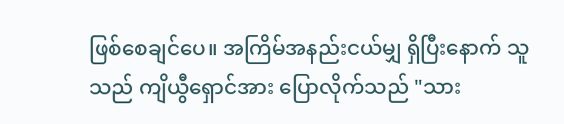ဖြစ်စေချင်ပေ။ အကြိမ်အနည်းငယ်မျှ ရှိပြီးနောက် သူသည် ကျိယွီရှောင်အား ပြောလိုက်သည် "သား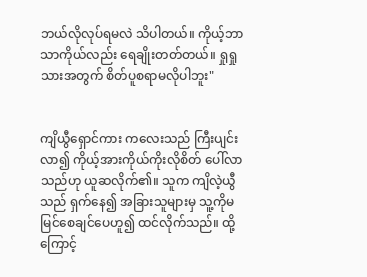ဘယ်လိုလုပ်ရမလဲ သိပါတယ်။ ကိုယ့်ဘာသာကိုယ်လည်း ရေချိုးတတ်တယ်။ ရှုရှုသားအတွက် စိတ်ပူစရာမလိုပါဘူး"


ကျိယွီရှောင်ကား ကလေးသည် ကြီးပျင်းလာ၍ ကိုယ့်အားကိုယ်ကိုးလိုစိတ် ပေါ်လာသည်ဟု ယူဆလိုက်၏။ သူက ကျိလဲ့ယွီသည် ရှက်နေ၍ အခြားသူများမှ သူ့ကိုမမြင်စေချင်ပေဟူ၍ ထင်လိုက်သည်။ ထို့ကြောင့်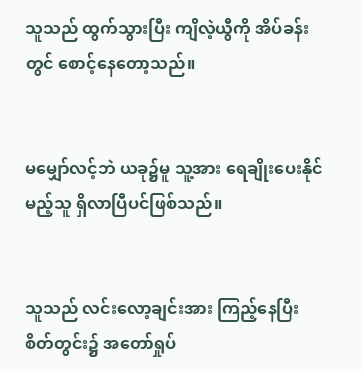သူသည် ထွက်သွားပြီး ကျိလဲ့ယွီကို အိပ်ခန်းတွင် စောင့်နေတော့သည်။


မမျှော်လင့်ဘဲ ယခု၌မူ သူ့အား ရေချိုးပေးနိုင်မည့်သူ ရှိလာပြီပင်ဖြစ်သည်။


သူသည် လင်းလော့ချင်းအား ကြည့်နေပြီး စိတ်တွင်း၌ အတော်ရှုပ်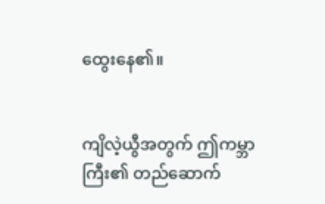ထွေးနေ၏။


ကျိလဲ့ယွီအတွက် ဤကမ္ဘာကြီး၏ တည်ဆောက်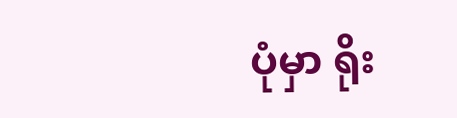ပုံမှာ ရိုး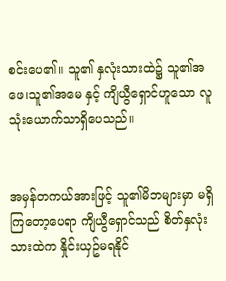စင်းပေ၏။ သူ၏ နှလုံးသားထဲ၌ သူ၏အဖေ၊သူ၏အမေ နှင့် ကျိယွီရှောင်ဟူသော လူသုံးယောက်သာရှိပေသည်။


အမှန်တကယ်အားဖြင့် သူ၏မိဘများမှာ မရှိကြတော့ပေရာ ကျိယွီရှောင်သည် စိတ်နှလုံးသားထဲက နှိုင်းယှဥ်မရနိုင်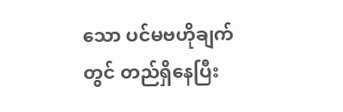သော ပင်မဗဟိုချက်တွင် တည်ရှိနေပြီး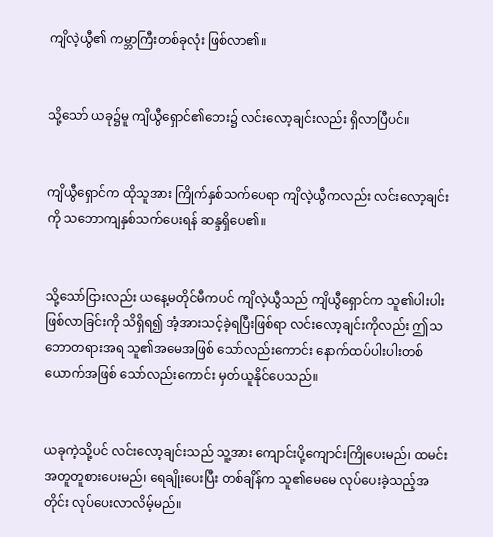ကျိလဲ့ယွီ၏ ကမ္ဘာကြီးတစ်ခုလုံး ဖြစ်လာ၏။


သို့သော် ယခု၌မူ ကျိယွီရှောင်၏ဘေး၌ လင်းလော့ချင်းလည်း ရှိလာပြီပင်။


ကျိယွီရှောင်က ထိုသူအား ကြိုက်နှစ်သက်ပေရာ ကျိလဲ့ယွီကလည်း လင်းလော့ချင်းကို သဘောကျနှစ်သက်ပေးရန် ဆန္ဒရှိပေ၏။


သို့သော်ငြားလည်း ယနေ့မတိုင်မီကပင် ကျိလဲ့ယွီသည် ကျိယွီရှောင်က သူ၏ပါးပါးဖြစ်လာခြင်းကို သိရှိရ၍ အံ့အားသင့်ခဲ့ရပြီးဖြစ်ရာ လင်းလော့ချင်းကိုလည်း ဤသဘောတရားအရ သူ၏အမေအဖြစ် သော်လည်းကောင်း နောက်ထပ်ပါးပါးတစ်ယောက်အဖြစ် သော်လည်းကောင်း မှတ်ယူနိုင်ပေသည်။


ယခုကဲ့သို့ပင် လင်းလော့ချင်းသည် သူ့အား ကျောင်းပို့ကျောင်းကြိုပေးမည်၊ ထမင်းအတူတူစားပေးမည်၊ ရေချိုးပေးပြီး တစ်ချိန်က သူ၏မေမေ လုပ်ပေးခဲ့သည့်အတိုင်း လုပ်ပေးလာလိမ့်မည်။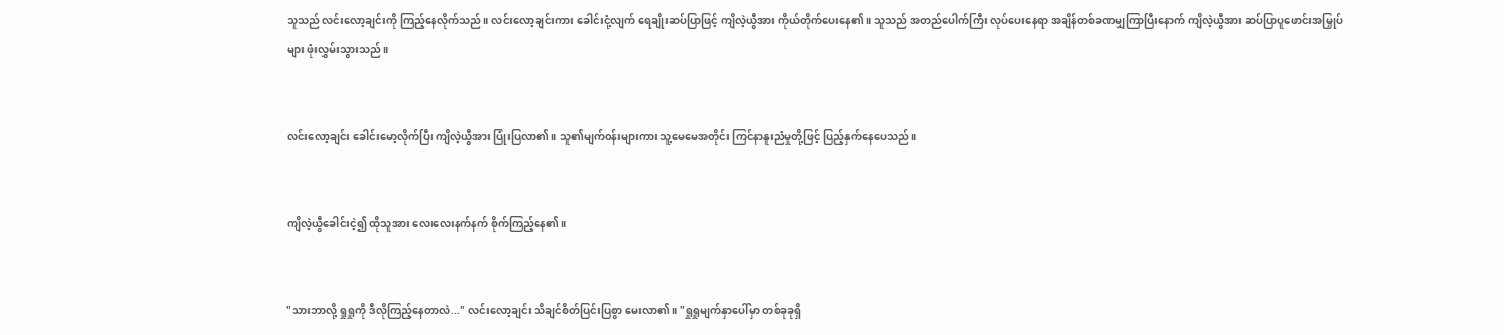သူသည် လင်းလော့ချင်းကို ကြည့်နေလိုက်သည်။ လင်းလော့ချင်းကား ခေါင်းငုံ့လျက် ရေချိုးဆပ်ပြာဖြင့် ကျိလဲ့ယွီအား ကိုယ်တိုက်ပေးနေ၏။ သူသည် အတည်ပေါက်ကြီး လုပ်ပေးနေရာ အချိန်တစ်ခဏမျှကြာပြီးနောက် ကျိလဲ့ယွီအား ဆပ်ပြာပူဖောင်းအမြှုပ်များ ဖုံးလွှမ်းသွားသည်။


လင်းလော့ချင်း ခေါင်းမော့လိုက်ပြီး ကျိလဲ့ယွီအား ပြုံးပြလာ၏။ သူ၏မျက်၀န်းများကား သူ့မေမေအတိုင်း ကြင်နာနူးညံမှုတို့ဖြင့် ပြည့်နှက်နေပေသည်။


ကျိလဲ့ယွီခေါင်းငဲ့၍ ထိုသူအား လေးလေးနက်နက် စိုက်ကြည့်နေ၏။


"သားဘာလို့ ရှုရှုကို ဒီလိုကြည့်နေတာလဲ..." လင်းလော့ချင်း သိချင်စိတ်ပြင်းပြစွာ မေးလာ၏။ "ရှုရှုမျက်နှာပေါ်မှာ တစ်ခုခုရှိ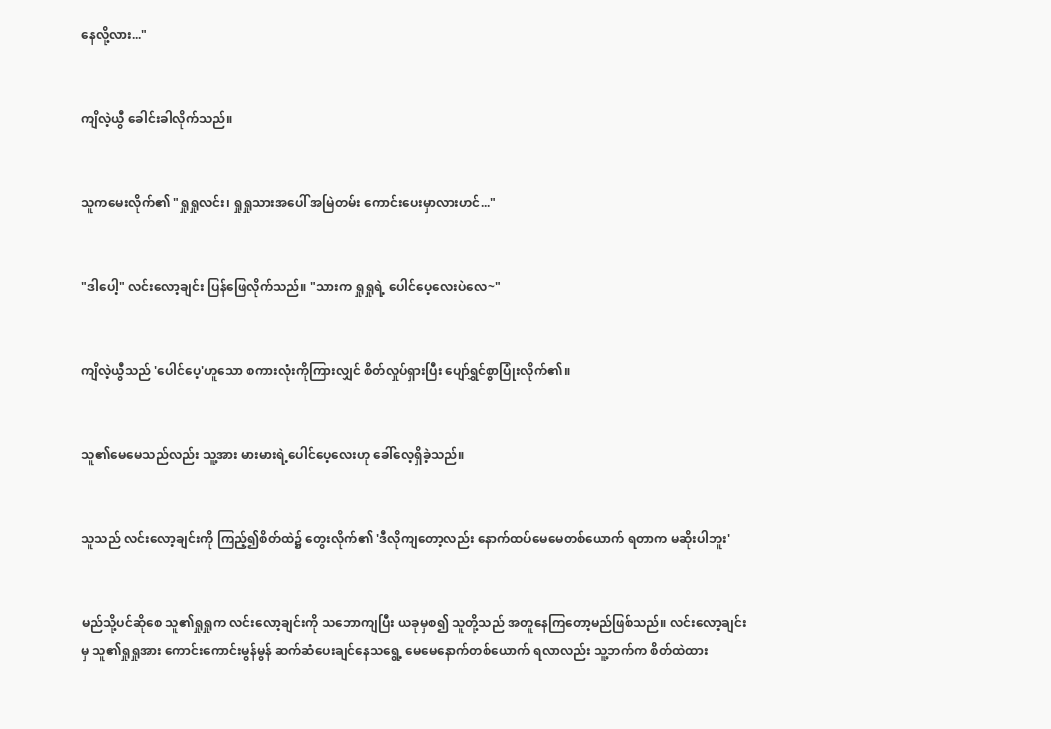နေလို့လား..."


ကျိလဲ့ယွီ ခေါင်းခါလိုက်သည်။


သူကမေးလိုက်၏ "ရှုရှုလင်း၊ ရှုရှုသားအပေါ် အမြဲတမ်း ကောင်းပေးမှာလားဟင်..."


"ဒါပေါ့" လင်းလော့ချင်း ပြန်ဖြေလိုက်သည်။ "သားက ရှုရှုရဲ့ ပေါင်ပေ့လေးပဲလေ~"


ကျိလဲ့ယွီသည် 'ပေါင်ပေ့'ဟူသော စကားလုံးကိုကြားလျှင် စိတ်လှုပ်ရှားပြီး ပျော်ရွှင်စွာပြုံးလိုက်၏။


သူ၏မေမေသည်လည်း သူ့အား မားမားရဲ့ပေါင်ပေ့လေးဟု ခေါ်လေ့ရှိခဲ့သည်။


သူသည် လင်းလော့ချင်းကို ကြည့်၍စိတ်ထဲ၌ တွေးလိုက်၏ 'ဒီလိုကျတော့လည်း နောက်ထပ်မေမေတစ်ယောက် ရတာက မဆိုးပါဘူး'


မည်သို့ပင်ဆိုစေ သူ၏ရှုရှုက လင်းလော့ချင်းကို သဘောကျပြီး ယခုမှစ၍ သူတို့သည် အတူနေကြတော့မည်ဖြစ်သည်။ လင်းလော့ချင်းမှ သူ၏ရှုရှုအား ကောင်းကောင်းမွန်မွန် ဆက်ဆံပေးချင်နေသရွေ့ မေမေနောက်တစ်ယောက် ရလာလည်း သူ့ဘက်က စိတ်ထဲထား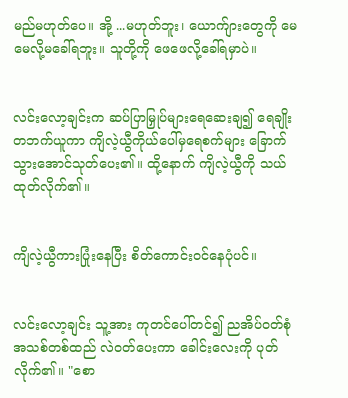မည်မဟုတ်ပေ။ အို့ ...မဟုတ်ဘူး၊ ယောက်ျားတွေကို မေမေလို့မခေါ်ရဘူး။ သူတို့ကို ဖေဖေလို့ခေါ်ရမှာပဲ။


လင်းလော့ချင်းက ဆပ်ပြာမြှုပ်များရေဆေးချ၍ ရေချိုးတဘက်ယူကာ ကျိလဲ့ယွီကိုယ်ပေါ်မှရေစက်များ ခြောက်သွားအောင်သုတ်ပေး၏။ ထို့နောက် ကျိလဲ့ယွီကို သယ်ထုတ်လိုက်၏။


ကျိလဲ့ယွီကားပြုံးနေပြီး စိတ်ကောင်း၀င်နေပုံပင်။


လင်းလော့ချင်း သူ့အား ကုတင်ပေါ်တင်၍ ညအိပ်၀တ်စုံ အသစ်တစ်ထည် လဲ၀တ်ပေးကာ ခေါင်းလေးကို ပုတ်လိုက်၏။ "စော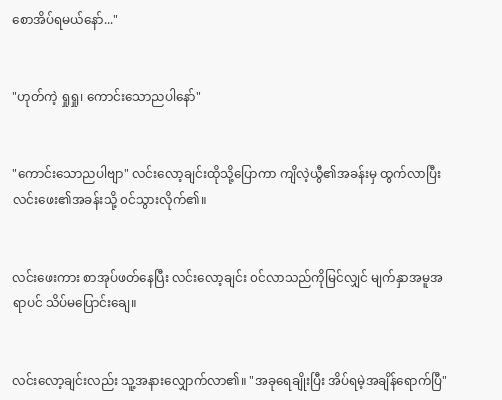စောအိပ်ရမယ်နော်..."


"ဟုတ်ကဲ့ ရှုရှု၊ ကောင်းသောညပါနော်"


"ကောင်းသောညပါဗျာ" လင်းလော့ချင်းထိုသို့ပြောကာ ကျိလဲ့ယွီ၏အခန်းမှ ထွက်လာပြီး လင်းဖေး၏အခန်းသို့ ၀င်သွားလိုက်၏။


လင်းဖေးကား စာအုပ်ဖတ်နေပြီး လင်းလော့ချင်း ၀င်လာသည်ကိုမြင်လျှင် မျက်နှာအမူအရာပင် သိပ်မပြောင်းချေ။


လင်းလော့ချင်းလည်း သူ့အနားလျှောက်လာ၏။ "အခုရေချိုးပြီး အိပ်ရမဲ့အချိန်ရောက်ပြီ"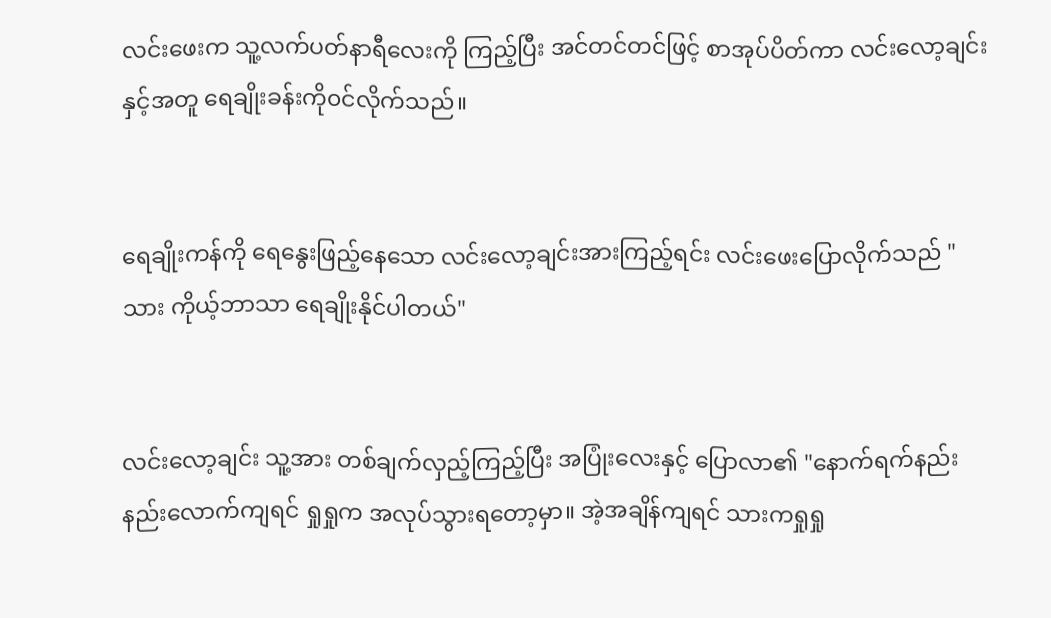လင်းဖေးက သူ့လက်ပတ်နာရီလေးကို ကြည့်ပြီး အင်တင်တင်ဖြင့် စာအုပ်ပိတ်ကာ လင်းလော့ချင်းနှင့်အတူ ရေချိုးခန်းကို၀င်လိုက်သည်။


ရေချိုးကန်ကို ရေနွေးဖြည့်နေသော လင်းလော့ချင်းအားကြည့်ရင်း လင်းဖေးပြောလိုက်သည် "သား ကိုယ့်ဘာသာ ရေချိုးနိုင်ပါတယ်"


လင်းလော့ချင်း သူ့အား တစ်ချက်လှည့်ကြည့်ပြီး အပြုံးလေးနှင့် ပြောလာ၏ "နောက်ရက်နည်းနည်းလောက်ကျရင် ရှုရှုက အလုပ်သွားရတော့မှာ။ အဲ့အချိန်ကျရင် သားကရှုရှု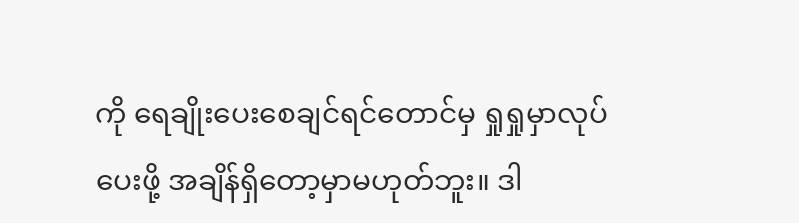ကို ရေချိုးပေးစေချင်ရင်တောင်မှ ရှုရှုမှာလုပ်ပေးဖို့ အချိန်ရှိတော့မှာမဟုတ်ဘူး။ ဒါ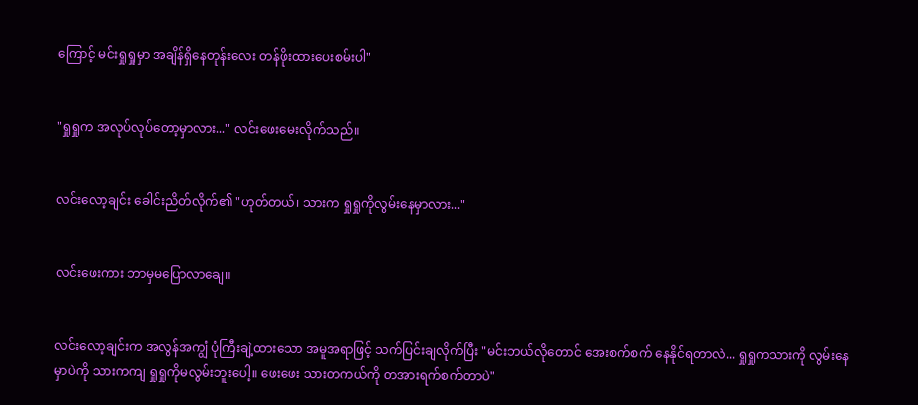ကြောင့် မင်းရှုရှုမှာ အချိန်ရှိနေတုန်းလေး တန်ဖိုးထားပေးစမ်းပါ"


"ရှုရှုက အလုပ်လုပ်တော့မှာလား..." လင်းဖေးမေးလိုက်သည်။


လင်းလော့ချင်း ခေါင်းညိတ်လိုက်၏ "ဟုတ်တယ်၊ သားက ရှုရှုကိုလွမ်းနေမှာလား..."


လင်းဖေးကား ဘာမှမပြောလာချေ။


လင်းလော့ချင်းက အလွန်အကျွံ ပုံကြီးချဲ့ထားသော အမူအရာဖြင့် သက်ပြင်းချလိုက်ပြီး "မင်းဘယ်လိုတောင် အေးစက်စက် နေနိုင်ရတာလဲ... ရှုရှုကသားကို လွမ်းနေမှာပဲကို သားကကျ ရှုရှုကိုမလွမ်းဘူးပေါ့။ ဖေးဖေး သားတကယ်ကို တအားရက်စက်တာပဲ"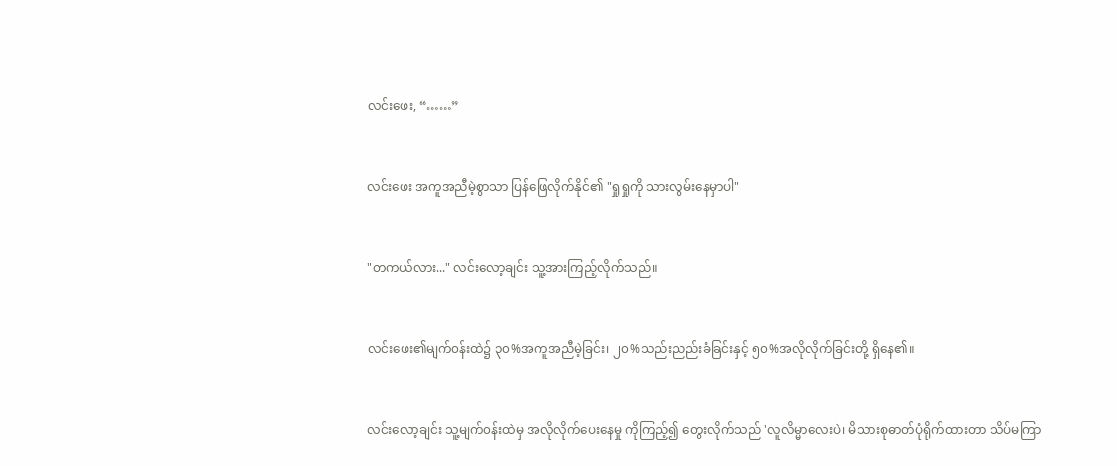လင်းဖေး, “……”


လင်းဖေး အကူအညီမဲ့စွာသာ ပြန်ဖြေလိုက်နိုင်၏ "ရှုရှုကို သားလွမ်းနေမှာပါ"


"တကယ်လား..." လင်းလော့ချင်း သူ့အားကြည့်လိုက်သည်။


လင်းဖေး၏မျက်၀န်းထဲ၌ ၃၀%အကူအညီမဲ့ခြင်း၊ ၂၀%သည်းညည်းခံခြင်းနှင့် ၅၀%အလိုလိုက်ခြင်းတို့ ရှိနေ၏။


လင်းလော့ချင်း သူ့မျက်၀န်းထဲမှ အလိုလိုက်ပေးနေမှု ကိုကြည့်၍ တွေးလိုက်သည် 'လူလိမ္မာလေးပဲ၊ မိသားစုဓာတ်ပုံရိုက်ထားတာ သိပ်မကြာ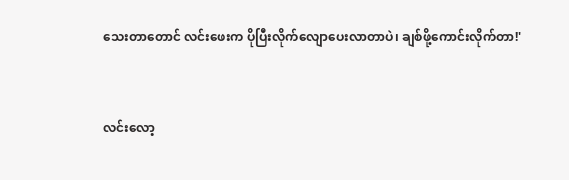သေးတာတောင် လင်းဖေးက ပိုပြီးလိုက်လျောပေးလာတာပဲ၊ ချစ်ဖို့ကောင်းလိုက်တာ!'


လင်းလော့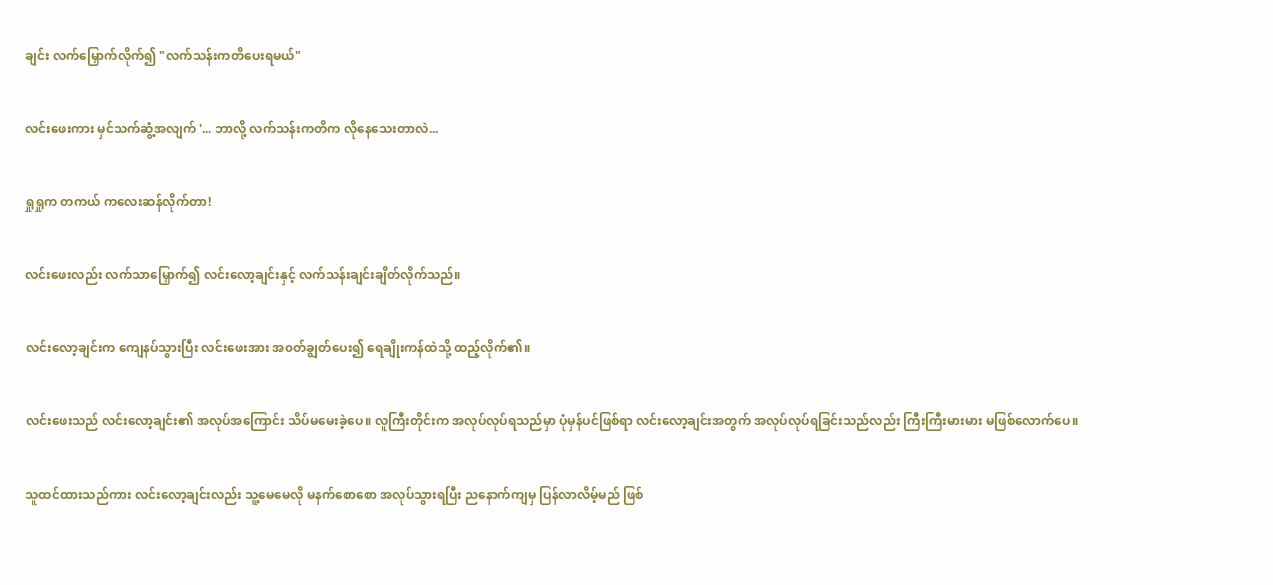ချင်း လက်မြှောက်လိုက်၍ "လက်သန်းကတိပေးရမယ်"


လင်းဖေးကား မှင်သက်ဆွံ့အလျက် '... ဘာလို့ လက်သန်းကတိက လိုနေသေးတာလဲ...


ရှုရှုက တကယ် ကလေးဆန်လိုက်တာ!


လင်းဖေးလည်း လက်သာမြှောက်၍ လင်းလော့ချင်းနှင့် လက်သန်းချင်းချိတ်လိုက်သည်။


လင်းလော့ချင်းက ကျေနပ်သွားပြီး လင်းဖေးအား အ၀တ်ချွတ်ပေး၍ ရေချိုးကန်ထဲသို့ ထည့်လိုက်၏။


လင်းဖေးသည် လင်းလော့ချင်း၏ အလုပ်အကြောင်း သိပ်မမေးခဲ့ပေ။ လူကြီးတိုင်းက အလုပ်လုပ်ရသည်မှာ ပုံမှန်ပင်ဖြစ်ရာ လင်းလော့ချင်းအတွက် အလုပ်လုပ်ရခြင်းသည်လည်း ကြီးကြီးမားမား မဖြစ်လောက်ပေ။


သူထင်ထားသည်ကား လင်းလော့ချင်းလည်း သူ့မေမေလို မနက်စောစော အလုပ်သွားရပြီး ညနောက်ကျမှ ပြန်လာလိမ့်မည် ဖြစ်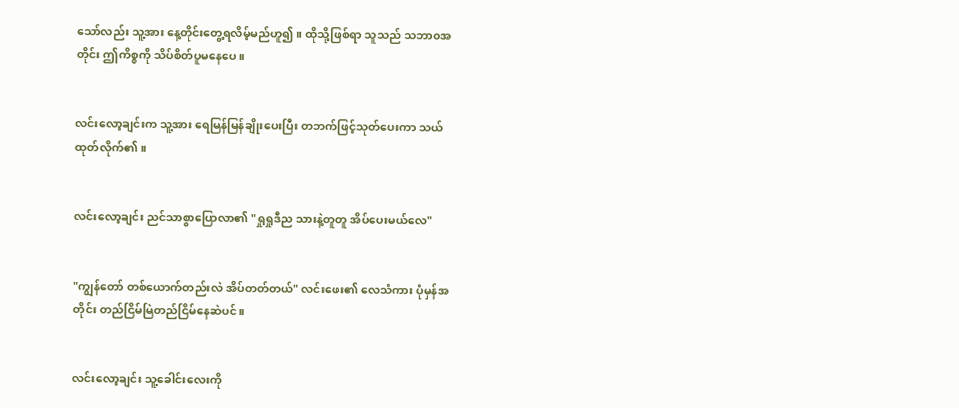သော်လည်း သူ့အား နေ့တိုင်းတွေ့ရလိမ့်မည်ဟူ၍။ ထိုသို့ဖြစ်ရာ သူသည် သဘာ၀အတိုင်း ဤကိစ္စကို သိပ်စိတ်ပူမနေပေ။


လင်းလော့ချင်းက သူ့အား ရေမြန်မြန်ချိုးပေးပြီး တဘက်ဖြင့်သုတ်ပေးကာ သယ်ထုတ်လိုက်၏။


လင်းလော့ချင်း ညင်သာစွာပြောလာ၏ "ရှုရှုဒီည သားနဲ့တူတူ အိပ်ပေးမယ်လေ"


"ကျွန်တော် တစ်ယောက်တည်းလဲ အိပ်တတ်တယ်" လင်းဖေး၏ လေသံကား ပုံမှန်အတိုင်း တည်ငြိမ်မြဲတည်ငြိမ်နေဆဲပင်။


လင်းလော့ချင်း သူ့ခေါင်းလေးကို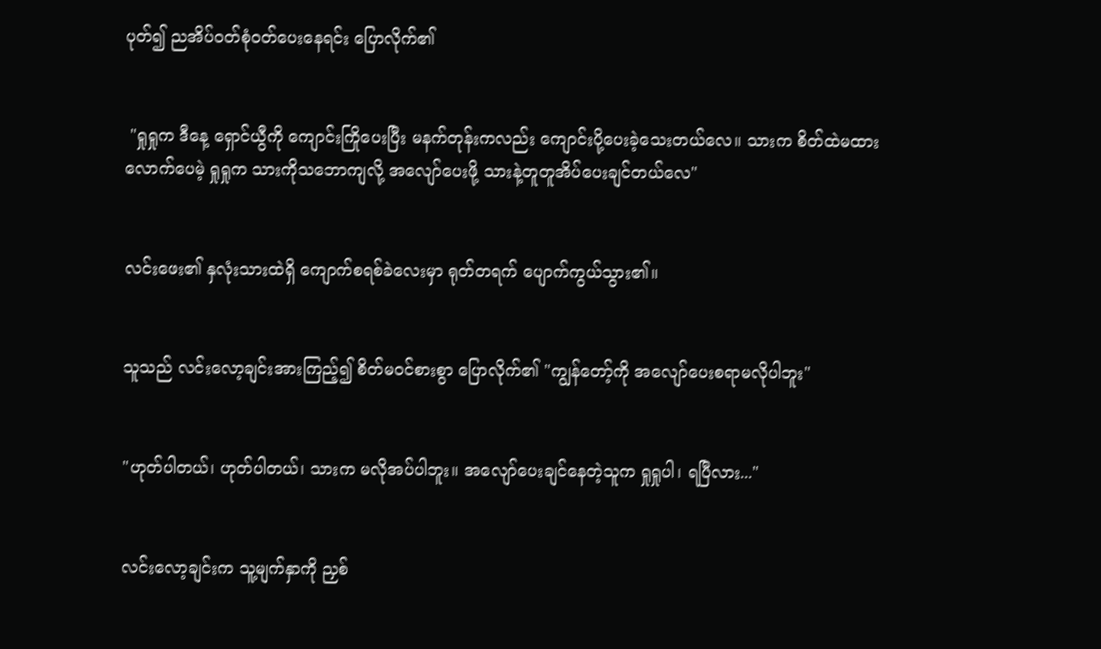ပုတ်၍ ညအိပ်၀တ်စုံ၀တ်ပေးနေရင်း ပြောလိုက်၏


 "ရှုရှုက ဒီနေ့ ရှောင်ယွီကို ကျောင်းကြိုပေးပြီး မနက်တုန်းကလည်း ကျောင်းပို့ပေးခဲ့သေးတယ်လေ။ သားက စိတ်ထဲမထားလောက်ပေမဲ့ ရှုရှုက သားကိုသဘောကျလို့ အလျော်ပေးဖို့ သားနဲ့တူတူအိပ်ပေးချင်တယ်လေ"


လင်းဖေး၏ နှလုံးသားထဲရှိ ကျောက်စရစ်ခဲလေးမှာ ရုတ်တရက် ပျောက်ကွယ်သွား၏။


သူသည် လင်းလော့ချင်းအားကြည့်၍ စိတ်မ၀င်စားစွာ ပြောလိုက်၏ "ကျွန်တော့်ကို အလျော်ပေးစရာမလိုပါဘူး"


"ဟုတ်ပါတယ်၊ ဟုတ်ပါတယ်၊ သားက မလိုအပ်ပါဘူး။ အလျော်ပေးချင်နေတဲ့သူက ရှုရှုပါ၊ ရပြီလား..."


လင်းလော့ချင်းက သူ့မျက်နှာကို ညှစ်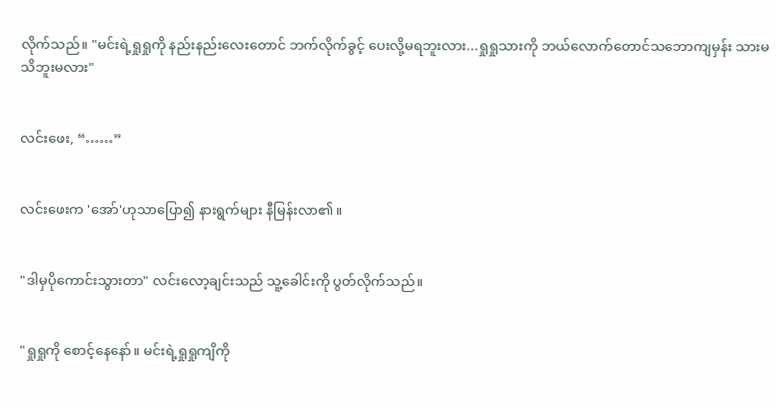လိုက်သည်။ "မင်းရဲ့ရှုရှုကို နည်းနည်းလေးတောင် ဘက်လိုက်ခွင့် ပေးလို့မရဘူးလား...ရှုရှုသားကို ဘယ်လောက်တောင်သဘောကျမှန်း သားမသိဘူးမလား"


လင်းဖေး, “……”


လင်းဖေးက 'အော်'ဟုသာပြော၍ နားရွက်များ နီမြန်းလာ၏။


"ဒါမှပိုကောင်းသွားတာ" လင်းလော့ချင်းသည် သူ့ခေါင်းကို ပွတ်လိုက်သည်။


"ရှုရှုကို စောင့်နေနော်။ မင်းရဲ့ရှုရှုကျိကို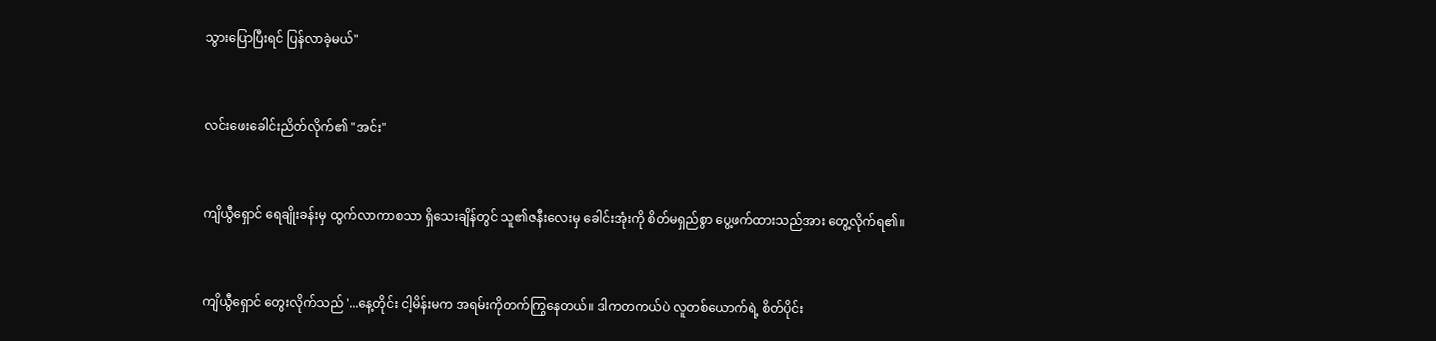သွားပြောပြီးရင် ပြန်လာခဲ့မယ်"


လင်းဖေးခေါင်းညိတ်လိုက်၏ "အင်း"


ကျိယွီရှောင် ရေချိုးခန်းမှ ထွက်လာကာစသာ ရှိသေးချိန်တွင် သူ၏ဇနီးလေးမှ ခေါင်းအုံးကို စိတ်မရှည်စွာ ပွေ့ဖက်ထားသည်အား တွေ့လိုက်ရ၏။


ကျိယွီရှောင် တွေးလိုက်သည် '...နေ့တိုင်း ငါ့မိန်းမက အရမ်းကိုတက်ကြွနေတယ်။ ဒါကတကယ်ပဲ လူတစ်ယောက်ရဲ့ စိတ်ပိုင်း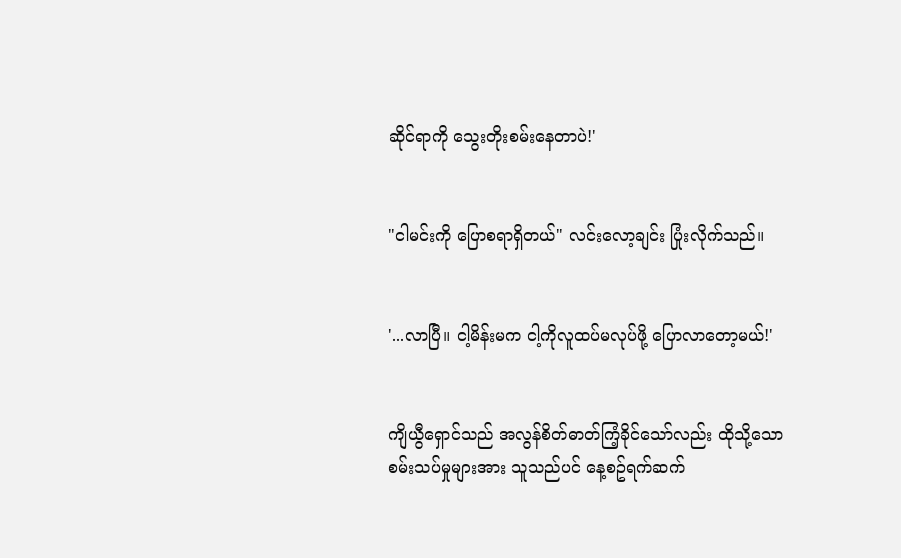ဆိုင်ရာကို သွေးတိုးစမ်းနေတာပဲ!'


"ငါမင်းကို ပြောစရာရှိတယ်" လင်းလော့ချင်း ပြုံးလိုက်သည်။


'...လာပြီ။ ငါ့မိန်းမက ငါ့ကိုလူထပ်မလုပ်ဖို့ ပြောလာတော့မယ်!'


ကျိယွီရှောင်သည် အလွန်စိတ်ဓာတ်ကြံ့ခိုင်သော်လည်း ထိုသို့သော စမ်းသပ်မှုများအား သူသည်ပင် နေ့စဥ်ရက်ဆက်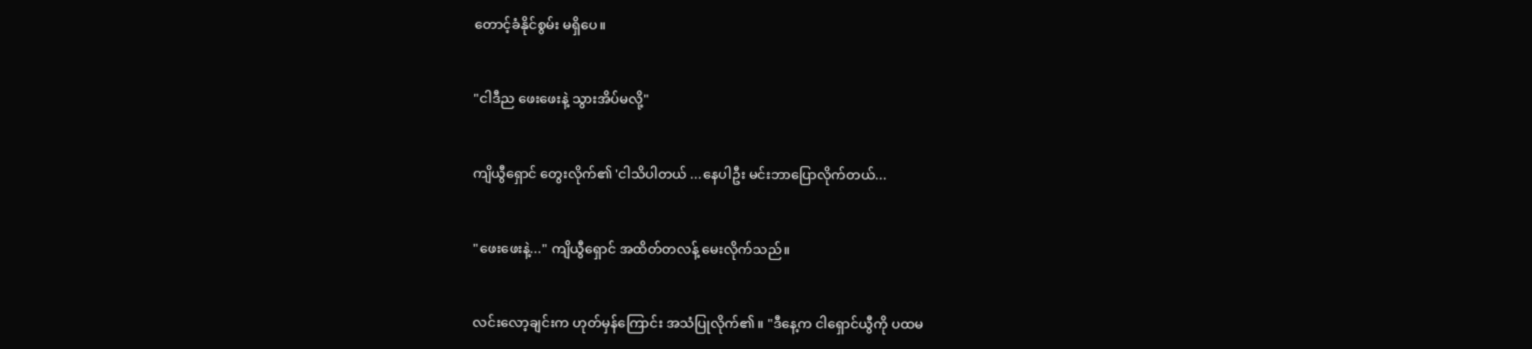တောင့်ခံနိုင်စွမ်း မရှိပေ။


"ငါဒီည ဖေးဖေးနဲ့ သွားအိပ်မလို့"


ကျိယွီရှောင် တွေးလိုက်၏ 'ငါသိပါတယ် ...နေပါဦး မင်းဘာပြောလိုက်တယ်...


"ဖေးဖေးနဲ့..." ကျိယွီရှောင် အထိတ်တလန့် မေးလိုက်သည်။


လင်းလော့ချင်းက ဟုတ်မှန်ကြောင်း အသံပြုလိုက်၏။ "ဒီနေ့က ငါရှောင်ယွီကို ပထမ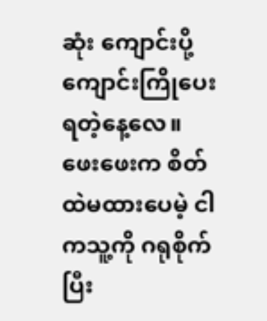ဆုံး ကျောင်းပို့ကျောင်းကြိုပေးရတဲ့နေ့လေ။ ဖေးဖေးက စိတ်ထဲမထားပေမဲ့ ငါကသူ့ကို ဂရုစိုက်ပြီး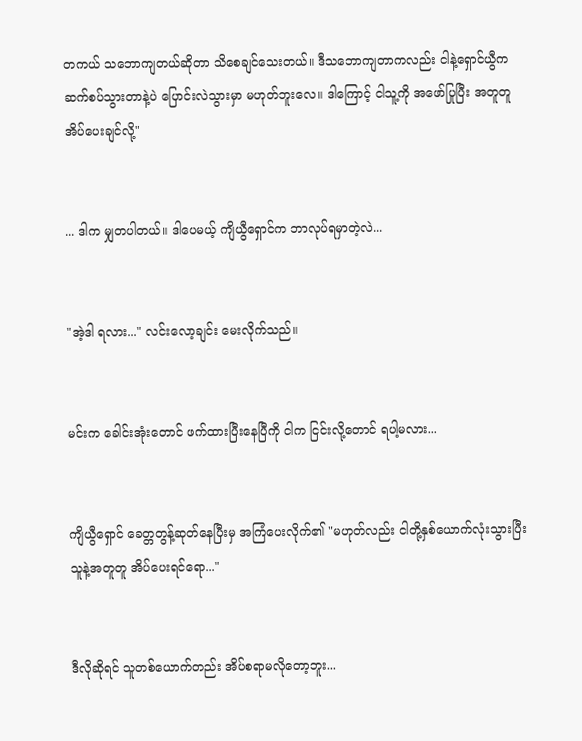တကယ် သဘောကျတယ်ဆိုတာ သိစေချင်သေးတယ်။ ဒီသဘောကျတာကလည်း ငါနဲ့ရှောင်ယွီက ဆက်စပ်သွားတာနဲ့ပဲ ပြောင်းလဲသွားမှာ မဟုတ်ဘူးလေ။ ဒါကြောင့် ငါသူ့ကို အဖော်ပြုပြီး အတူတူအိပ်ပေးချင်လို့"


... ဒါက မျှတပါတယ်။ ဒါပေမယ့် ကျိယွီရှောင်က ဘာလုပ်ရမှာတဲ့လဲ...


"အဲ့ဒါ ရလား..." လင်းလော့ချင်း မေးလိုက်သည်။


မင်းက ခေါင်းအုံးတောင် ဖက်ထားပြီးနေပြီကို ငါက ငြင်းလို့တောင် ရပါ့မလား...


ကျိယွီရှောင် ခေတ္တတွန့်ဆုတ်နေပြီးမှ အကြံပေးလိုက်၏ "မဟုတ်လည်း ငါတို့နှစ်ယောက်လုံးသွားပြီး သူနဲ့အတူတူ အိပ်ပေးရင်ရော..."


ဒီလိုဆိုရင် သူတစ်ယောက်တည်း အိပ်စရာမလိုတော့ဘူး...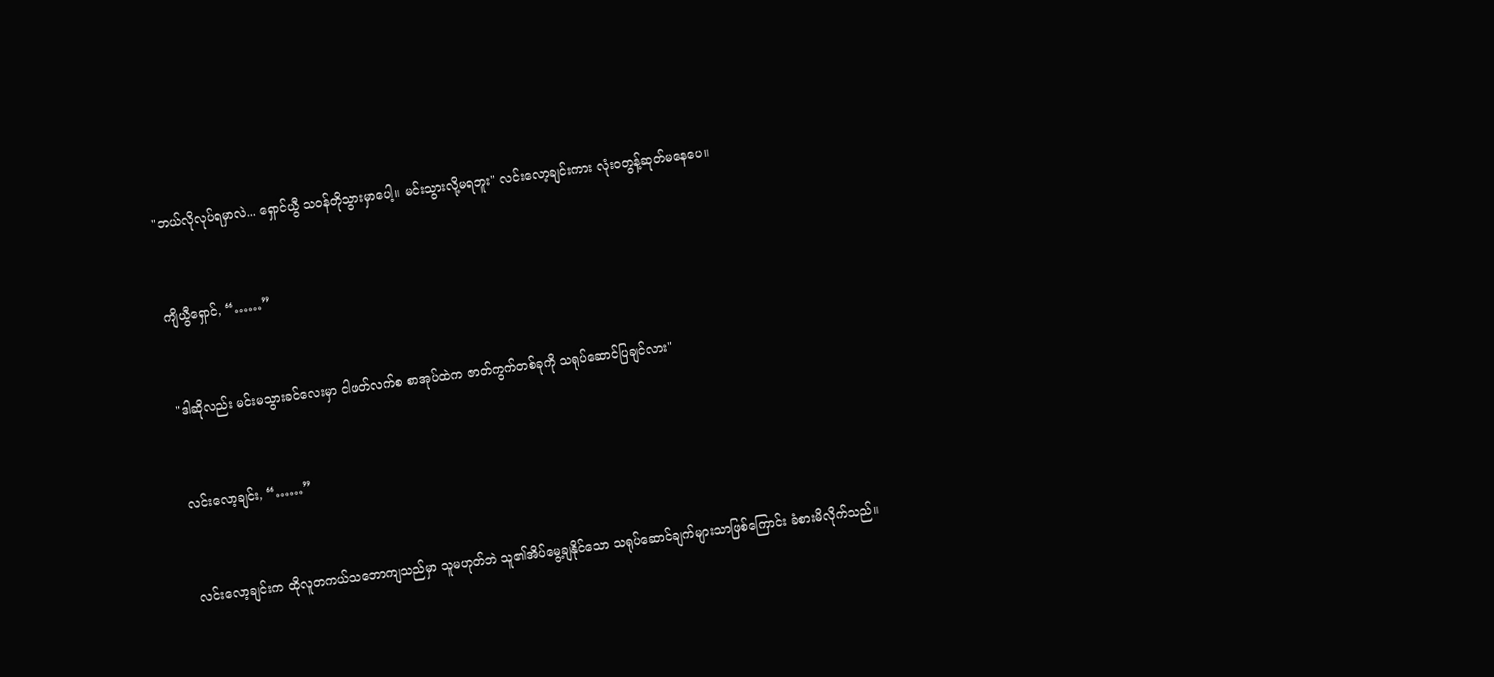"ဘယ်လိုလုပ်ရမှာလဲ... ရှောင်ယွီ သ၀န်တိုသွားမှာပေါ့။ မင်းသွားလို့မရဘူး" လင်းလော့ချင်းကား လုံး၀တွန့်ဆုတ်မနေပေ။


ကျိယွီရှောင်, “……”


"ဒါဆိုလည်း မင်းမသွားခင်လေးမှာ ငါဖတ်လက်စ စာအုပ်ထဲက ဇာတ်ကွက်တစ်ခုကို သရုပ်ဆောင်ပြချင်လား"


လင်းလော့ချင်း, “……”


လင်းလော့ချင်းက ထိုလူတကယ်သဘောကျသည်မှာ သူမဟုတ်ဘဲ သူ၏အိပ်မွေ့ချနိုင်သော သရုပ်ဆောင်ချက်များသာဖြစ်ကြောင်း ခံစားမိလိုက်သည်။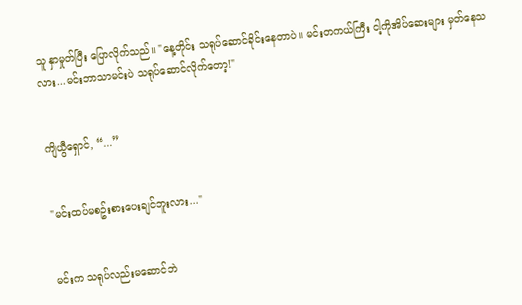သူ နှာမှုတ်ပြီး ပြောလိုက်သည်။ "နေ့တိုင်း သရုပ်ဆောင်ခိုင်းနေတာပဲ။ မင်းတကယ်ကြီး ငါ့ကိုအိပ်ဆေးများ မှတ်နေသလား...မင်းဘာသာမင်းပဲ သရုပ်ဆောင်လိုက်တော့!"


ကျိယွီရှောင်, “...”


"မင်းထပ်မစဥ်းစားပေးချင်ဘူးလား..."


မင်းက သရုပ်လည်းမဆောင်ဘဲ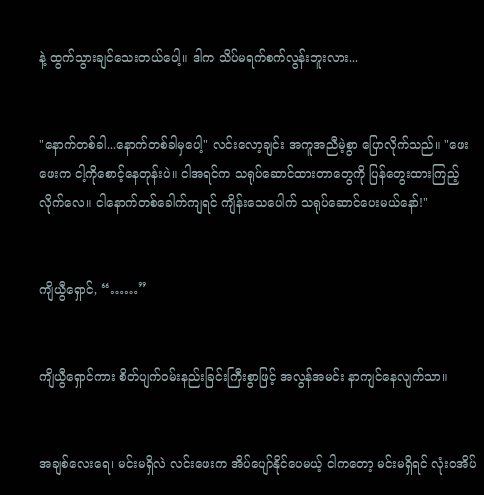နဲ့ ထွက်သွားချင်သေးတယ်ပေါ့။ ဒါက သိပ်မရက်စက်လွန်းဘူးလား...


"နောက်တစ်ခါ...နောက်တစ်ခါမှပေါ့" လင်းလော့ချင်း အကူအညီမဲ့စွာ ပြောလိုက်သည်။ "ဖေးဖေးက ငါ့ကိုစောင့်နေတုန်းပဲ။ ငါအရင်က သရုပ်ဆောင်ထားတာတွေကို ပြန်တွေးထားကြည့်လိုက်လေ။ ငါနောက်တစ်ခေါက်ကျရင် ကျိန်းသေပေါက် သရုပ်ဆောင်ပေးမယ်နော်!"


ကျိယွီရှောင်, “……”


ကျိယွီရှောင်ကား စိတ်ပျက်၀မ်းနည်းခြင်းကြီးစွာဖြင့် အလွန်အမင်း နာကျင်နေလျက်သာ။


အချစ်လေးရေ၊ မင်းမရှိလဲ လင်းဖေးက အိပ်ပျော်နိုင်ပေမယ့် ငါကတော့ မင်းမရှိရင် လုံး၀အိပ်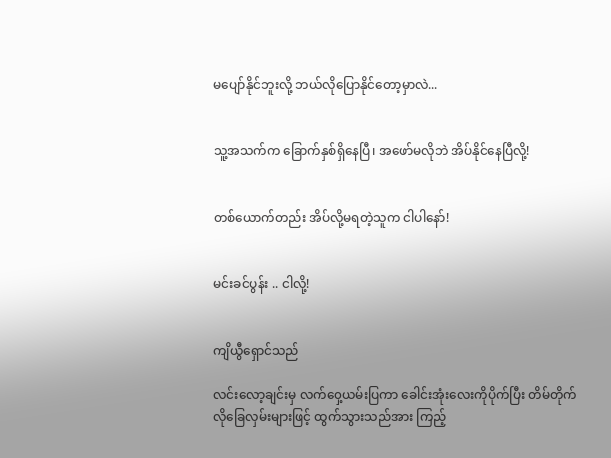မပျော်နိုင်ဘူးလို့ ဘယ်လိုပြောနိုင်တော့မှာလဲ...


သူ့အသက်က ခြောက်နှစ်ရှိနေပြီ၊ အဖော်မလိုဘဲ အိပ်နိုင်နေပြီလို့!


တစ်ယောက်တည်း အိပ်လို့မရတဲ့သူက ငါပါနော်!


မင်းခင်ပွန်း .. ငါလို့!


ကျိယွီရှောင်သည်

လင်းလော့ချင်းမှ လက်၀ှေ့ယမ်းပြကာ ခေါင်းအုံးလေးကိုပိုက်ပြီး တိမ်တိုက်လိုခြေလှမ်းများဖြင့် ထွက်သွားသည်အား ကြည့်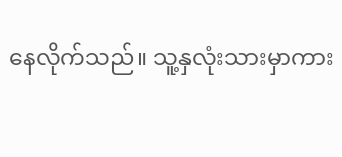နေလိုက်သည်။ သူ့နှလုံးသားမှာကား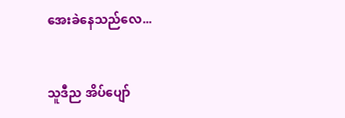အေးခဲနေသည်လေ...


သူဒီည အိပ်ပျော်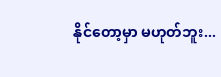နိုင်တော့မှာ မဟုတ်ဘူး...